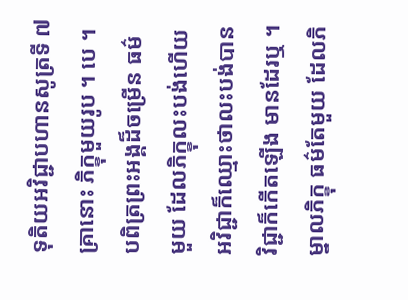ទុតិយអវិជ្ជាបហានសូត្រទី ៧
គ្រានោះ ភិក្ខុមួយរូប ។ បេ ។ បពិត្រព្រះអង្គដ៏ចម្រើន ធម៌ មួយ ដែលភិក្ខុលះបង់ហើយ អវិជ្ជាក៏ឈ្មោះថាលះបង់បាន វិជ្ជាក៏កើតឡើង មានដែរឬ ។ ម្នាលភិក្ខុ ធម៌តែមួយ ដែលភិ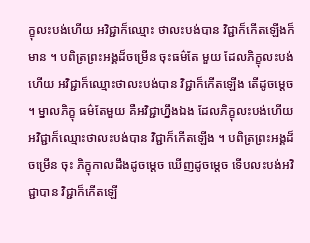ក្ខុលះបង់ហើយ អវិជ្ជាក៏ឈ្មោះ ថាលះបង់បាន វិជ្ជាក៏កើតឡើងក៏មាន ។ បពិត្រព្រះអង្គដ៏ចម្រើន ចុះធម៌តែ មួយ ដែលភិក្ខុលះបង់ហើយ អវិជ្ជាក៏ឈ្មោះថាលះបង់បាន វិជ្ជាក៏កើតឡើង តើដូចម្តេច ។ ម្នាលភិក្ខុ ធម៌តែមួយ គឺអវិជ្ជាហ្នឹងឯង ដែលភិក្ខុលះបង់ហើយ អវិជ្ជាក៏ឈ្មោះថាលះបង់បាន វិជ្ជាក៏កើតឡើង ។ បពិត្រព្រះអង្គដ៏ចម្រើន ចុះ ភិក្ខុកាលដឹងដូចម្តេច ឃើញដូចម្តេច ទើបលះបង់អវិជ្ជាបាន វិជ្ជាក៏កើតឡើ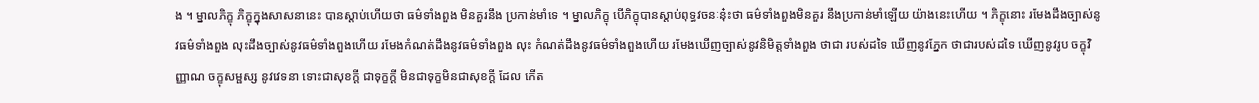ង ។ ម្នាលភិក្ខុ ភិក្ខុក្នុងសាសនានេះ បានស្តាប់ហើយថា ធម៌ទាំងពួង មិនគួរនឹង ប្រកាន់មាំទេ ។ ម្នាលភិក្ខុ បើភិក្ខុបានស្តាប់ពុទ្ធវចនៈនុ៎ះថា ធម៌ទាំងពួងមិនគួរ នឹងប្រកាន់មាំឡើយ យ៉ាងនេះហើយ ។ ភិក្ខុនោះ រមែងដឹងច្បាស់នូវធម៌ទាំងពួង លុះដឹងច្បាស់នូវធម៌ទាំងពួងហើយ រមែងកំណត់ដឹងនូវធម៌ទាំងពួង លុះ កំណត់ដឹងនូវធម៌ទាំងពួងហើយ រមែងឃើញច្បាស់នូវនិមិត្តទាំងពួង ថាជា របស់ដទៃ ឃើញនូវភ្នែក ថាជារបស់ដទៃ ឃើញនូវរូប ចក្ខុវិញ្ញាណ ចក្ខុសម្ផស្ស នូវវេទនា ទោះជាសុខក្តី ជាទុក្ខក្តី មិនជាទុក្ខមិនជាសុខក្តី ដែល កើត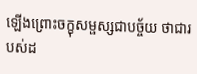ឡើងព្រោះចក្ខុសម្ផស្សជាបច្ច័យ ថាជារបស់ដ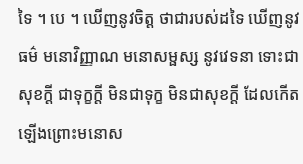ទៃ ។ បេ ។ ឃើញនូវចិត្ត ថាជារបស់ដទៃ ឃើញនូវធម៌ មនោវិញ្ញាណ មនោសម្ផស្ស នូវវេទនា ទោះជា សុខក្តី ជាទុក្ខក្តី មិនជាទុក្ខ មិនជាសុខក្តី ដែលកើតឡើងព្រោះមនោស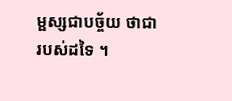ម្ផស្សជាបច្ច័យ ថាជារបស់ដទៃ ។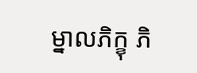ម្នាលភិក្ខុ ភិ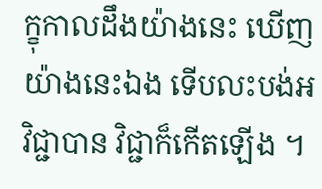ក្ខុកាលដឹងយ៉ាងនេះ ឃើញយ៉ាងនេះឯង ទើបលះបង់អវិជ្ជាបាន វិជ្ជាក៏កើតឡើង ។